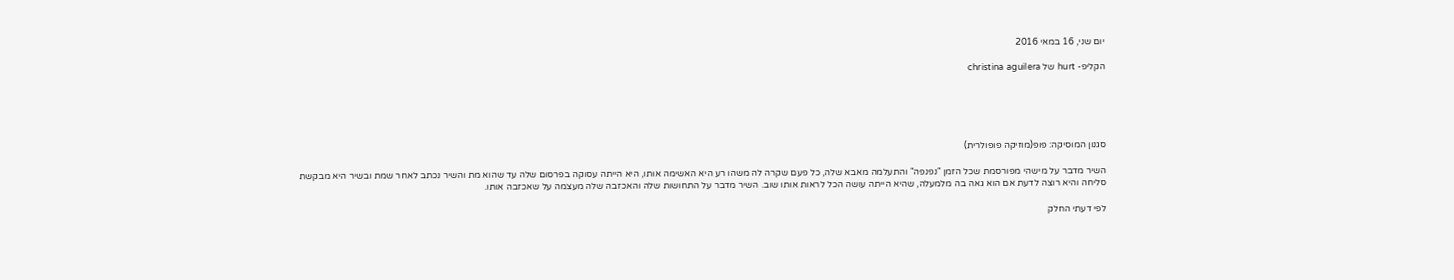יום שני, 16 במאי 2016

הקליפ- hurt של christina aguilera





סגנון המוסיקה: פופ(מוזיקה פופולרית)

השיר מדבר על מישהי מפורסמת שכל הזמן "נפנפה" והתעלמה מאבא שלה, כל פעם שקרה לה משהו רע היא האשימה אותו, היא הייתה עסוקה בפרסום שלה עד שהוא מת והשיר נכתב לאחר שמת ובשיר היא מבקשת סליחה והיא רוצה לדעת אם הוא גאה בה מלמעלה, שהיא הייתה עושה הכל לראות אותו שוב. השיר מדבר על התחושות שלה והאכזבה שלה מעצמה על שאכזבה אותו.

לפי דעתי החלק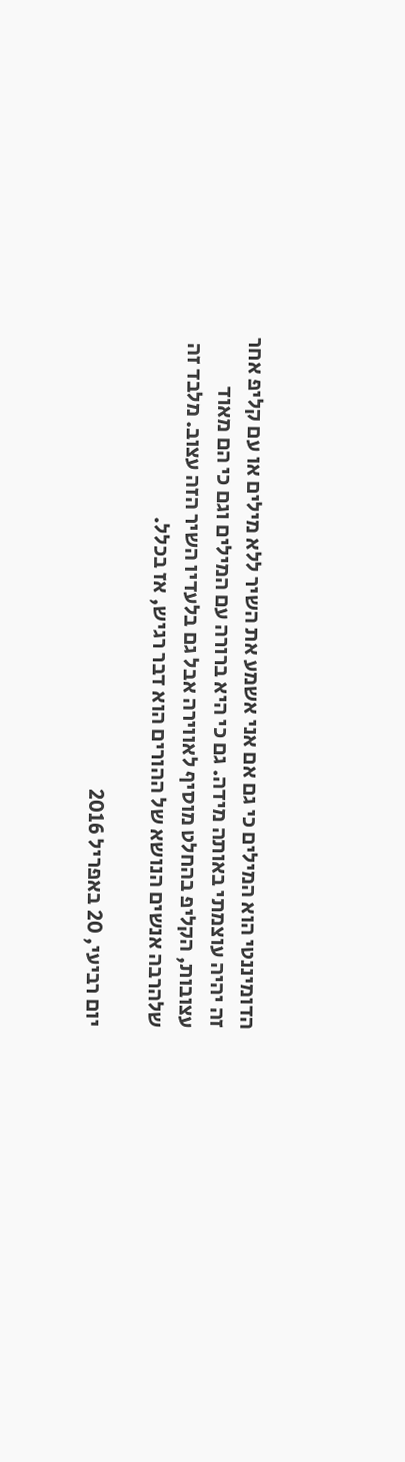הדומיננטי הוא המילים כי גם אם אני אשמע את השיר ללא מילים או עם קליפ אחר זה יהיה עוצמתי באותה מידה. גם כי היא ברורה עם המילים וגם כי הם מאוד עצובות, הקליפ בהחלט מוסיף לאווירה אבל גם בלעדיו השיר הזה עצוב. מלבד זה שלהרבה אנשים הנושא של ההורים הוא דבר רגיש, אז בכלל.

יום רביעי, 20 באפריל 2016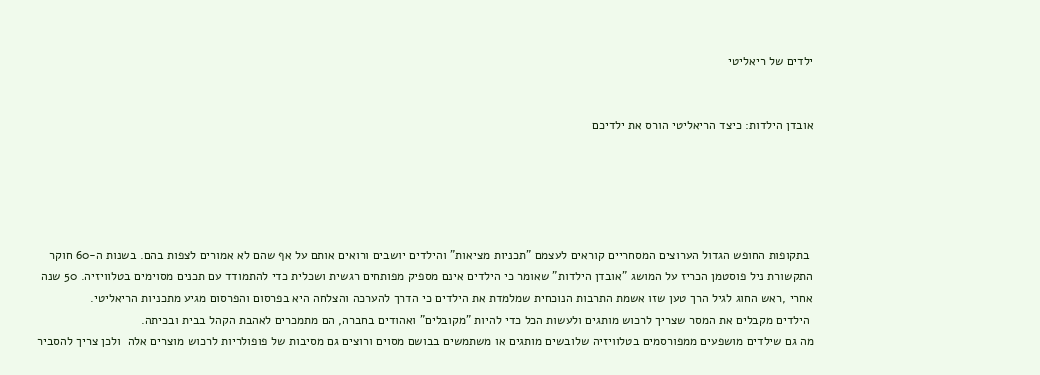ילדים של ריאליטי


אובדן הילדות: כיצד הריאליטי הורס את ילדיכם





 בתקופות החופש הגדול הערוצים המסחריים קוראים לעצמם "תכניות מציאות" והילדים יושבים ורואים אותם על אף שהם לא אמורים לצפות בהם. בשנות ה-60 חוקר התקשורת ניל פוסטמן הכריז על המושג "אובדן הילדות" שאומר כי הילדים אינם מספיק מפותחים רגשית ושכלית כדי להתמודד עם תכנים מסוימים בטלוויזיה. 50 שנה אחרי ,ראש החוג לגיל הרך טען שזו אשמת התרבות הנוכחית שמלמדת את הילדים כי הדרך להערכה והצלחה היא בפרסום והפרסום מגיע מתכניות הריאליטי.
 הילדים מקבלים את המסר שצריך לרכוש מותגים ולעשות הכל כדי להיות "מקובלים" ואהודים בחברה, הם מתמכרים לאהבת הקהל בבית ובכיתה.
מה גם שילדים מושפעים ממפורסמים בטלוויזיה שלובשים מותגים או משתמשים בבושם מסוים ורוצים גם מסיבות של פופולריות לרכוש מוצרים אלה  ולכן צריך להסביר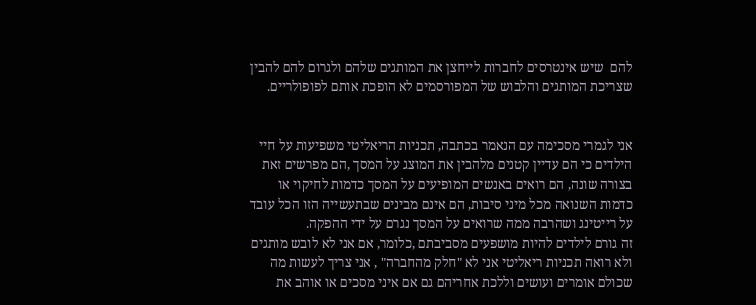להם  שיש אינטרסים לחברות לייחצן את המותגים שלהם ולגרום להם להבין שצריכת המותגים והלבוש של המפורסמים לא הופכת אותם לפופולריים.


אני לגמרי מסכימה עם הנאמר בכתבה, תכניות הריאליטי משפיעות על חיי הילדים כי הם עדיין קטנים מלהבין את המוצג על המסך ,הם מפרשים זאת בצורה שונה, הם רואים באנשים המופיעים על המסך כדמות לחיקוי או כדמות השנואה מכל מיני סיבות, הם אינם מבינים שבתעשייה הזו הכל עובד על רייטינג ושהרבה ממה שרואים על המסך נגרם על ידי ההפקה.
זה גורם לילדים להיות מושפעים מסביבתם ,כלומר, אם אני לא לובש מותגים ולא רואה תכניות ריאליטי אני לא "חלק מהחברה" , אני צריך לעשות מה שכולם אומרים ועושים וללכת אחריהם גם אם איני מסכים או אוהב את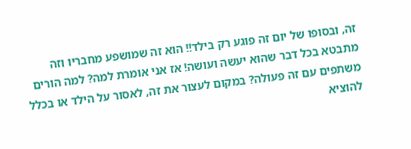זה, ובסופו של יום זה פוגע רק בילד!! הוא זה שמושפע מחבריו וזה מתבטא בכל דבר שהוא יעשה ועושה! אז אני אומרת למה? למה הורים משתפים עם זה פעולה? במקום לעצור את זה, לאסור על הילד או בכלל להוציא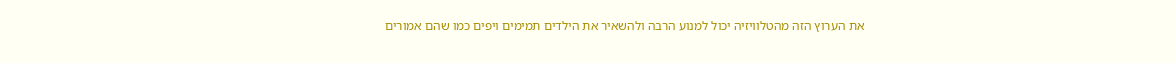את הערוץ הזה מהטלוויזיה יכול למנוע הרבה ולהשאיר את הילדים תמימים ויפים כמו שהם אמורים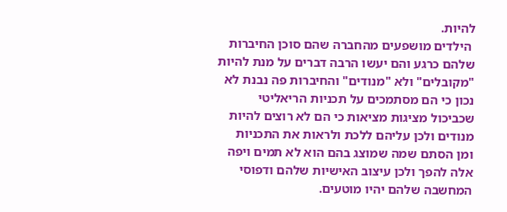להיות.
 הילדים מושפעים מהחברה שהם סוכן החיברות שלהם כרגע והם יעשו הרבה דברים על מנת להיות "מקובלים" ולא "מנודים" והחיברות פה נבנת לא נכון כי הם מסתמכים על תכניות הריאליטי שכביכול מציגות מציאות כי הם לא רוצים להיות מנודים ולכן עליהם ללכת ולראות את התכניות ומן הסתם שמה שמוצג בהם הוא לא תמים ויפה אלה להפך ולכן עיצוב האישיות שלהם ודפוסי המחשבה שלהם יהיו מוטעים.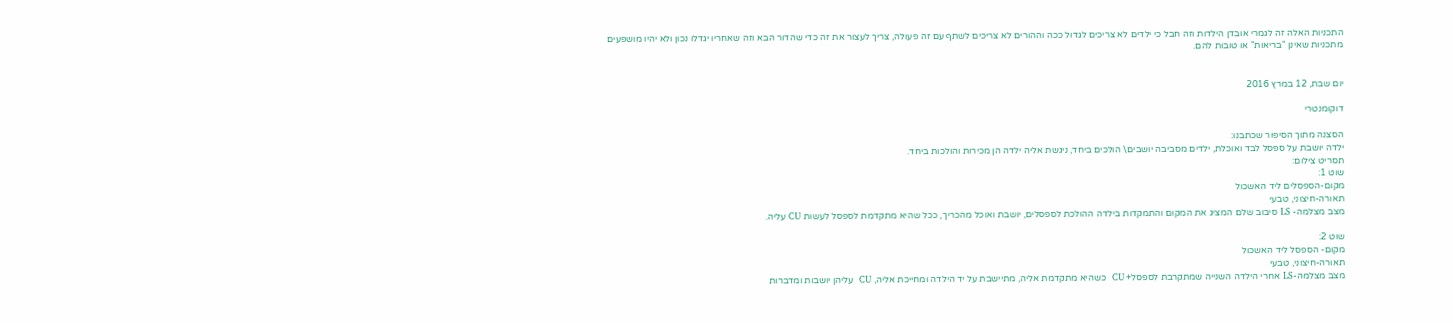התכניות האלה זה לגמרי אובדן הילדות וזה חבל כי ילדים לא צריכים לגדול ככה וההורים לא צריכים לשתף עם זה פעולה, צריך לעצור את זה כדי שהדור הבא וזה שאחריו יגדלו נכון ולא יהיו מושפעים מתכניות שאינן "בריאות" או טובות להם.


יום שבת, 12 במרץ 2016

דוקומנטרי

הסצנה מתוך הסיפור שכתבנו:
ילדה יושבת על ספסל לבד ואוכלת, ילדים מסביבה יושבים\ הולכים ביחד, ניגשת אליה ילדה הן מכירות והולכות ביחד.
תסריט צילום:
שוט 1:
מקום-הספסלים ליד האשכול
תאורה-חיצוני, טבעי
מצב מצלמה- LS סיבוב שלם המציג את המקום והתמקדות בילדה ההולכת לספסלים, יושבת ואוכל מהכריך, ככל שהיא מתקדמת לספסל לעשות CU עליה.

שוט 2:
מקום- הספסל ליד האשכול
תאורה-חיצוני, טבעי
מצב מצלמה-LS אחרי הילדה השנייה שמתקרבת לספסל+ CU  כשהיא מתקדמת אליה, מתיישבת על יד הילדה ומחייכת אליה, CU  עליהן יושבות ומדברות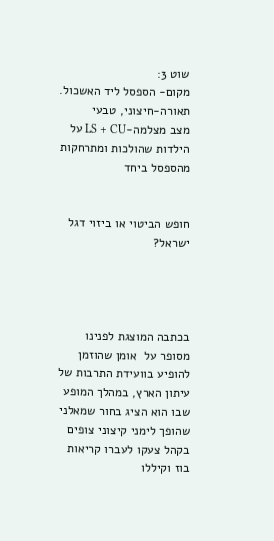שוט 3:
מקום- הספסל ליד האשכול.
תאורה-חיצוני, טבעי
מצב מצלמה-LS + CU על הילדות שהולכות ומתרחקות מהספסל ביחד


חופש הביטוי או ביזוי דגל ישראל?




בכתבה המוצגת לפנינו מסופר על  אומן שהוזמן להופיע בוועידת התרבות של עיתון הארץ, במהלך המופע שבו הוא הציג בחור שמאלני שהופך לימני קיצוני צופים בקהל צעקו לעברו קריאות בוז וקיללו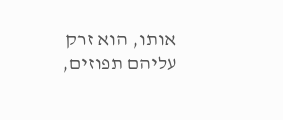אותו, הוא זרק עליהם תפוזים,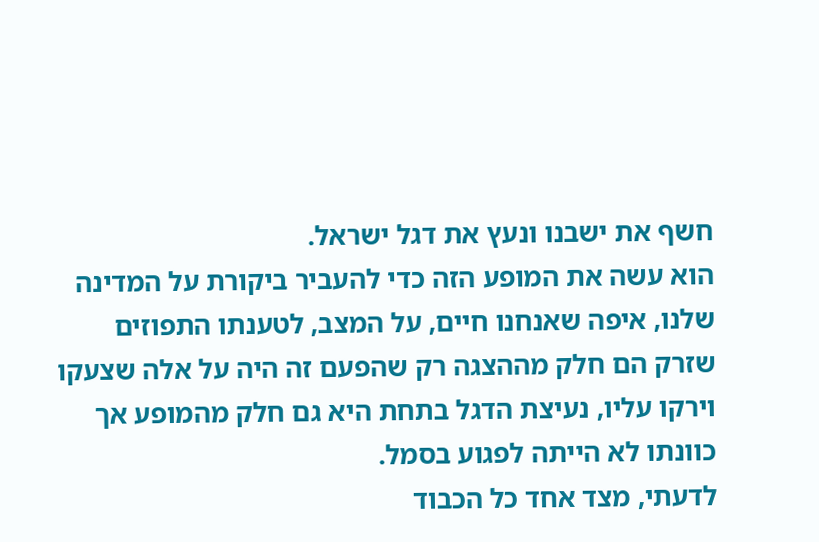חשף את ישבנו ונעץ את דגל ישראל.
הוא עשה את המופע הזה כדי להעביר ביקורת על המדינה שלנו, איפה שאנחנו חיים, על המצב, לטענתו התפוזים שזרק הם חלק מההצגה רק שהפעם זה היה על אלה שצעקו וירקו עליו, נעיצת הדגל בתחת היא גם חלק מהמופע אך כוונתו לא הייתה לפגוע בסמל.
לדעתי, מצד אחד כל הכבוד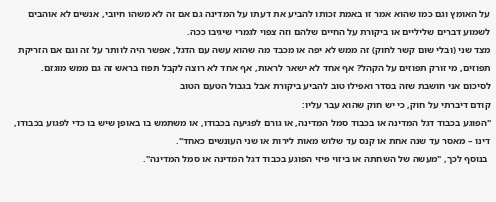על האומץ וגם כמו שהוא אמר זו באמת זכותו להביע את דעתו על המדינה גם אם זה לא משהו חיובי, אנשים לא אוהבים לשמוע דברים שליליים או ביקורת על החיים שלהם וזה צפוי לגמרי שיגיבו ככה.
מצד שני (ובלי שום קשר לחוק) זה ממש לא יפה או מכבד מה שהוא עשה עם הדגל, אפשר היה לוותר על זה וגם אם הזריקת תפוזים, מי זורק תפוזים על הקהל? אף אחד לא ישאר לראות, אף אחד לא רוצה לקבל תפוז בראש זה גם ממש מוגזם.
לסיכום אני חושבת שזה בסדר ואפילו טוב להביע ביקורת אבל בגבול הטעם הטוב
קודם דיברתי על חוק, כי יש חוק שהוא עבר עליו:
"הפוגע בכבוד דגל המדינה או בכבוד סמל המדינה, או גורם לפגיעה בכבודו, או משתמש בו באופן שיש בו כדי לפגוע בכבודו, דינו – מאסר עד שנה אחת או קנס עד שלוש מאות לירות או שני העונשים כאחד".
 בנוסף לכך, "מעשה של השחתה או ביזוי פיזי הפוגע בכבוד דגל המדינה או סמל המדינה".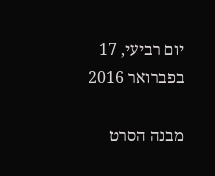יום רביעי, 17 בפברואר 2016

מבנה הסרט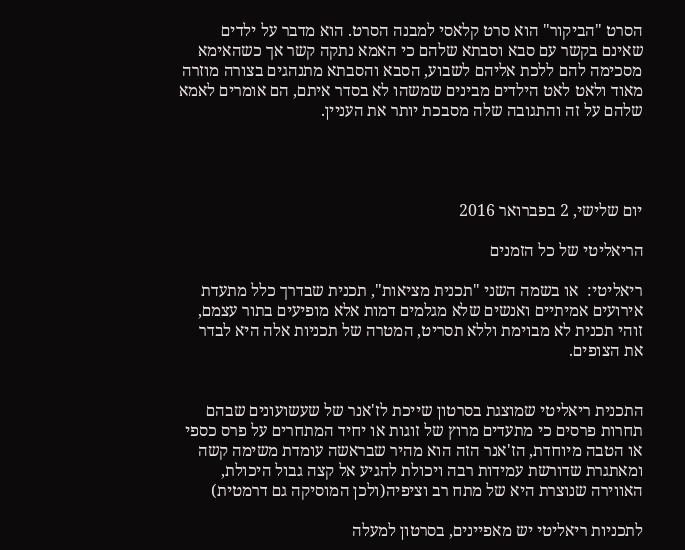הסרט "הביקור" הוא סרט קלאסי למבנה הסרט. הוא מדבר על ילדים שאינם בקשר עם סבא וסבתא שלהם כי האמא נתקה קשר אך כשהאימא מסכימה להם ללכת אליהם לשבוע, הסבא והסבתא מתנהגים בצורה מוזרה מאוד ולאט לאט הילדים מבינים שמשהו לא בסדר איתם, הם אומרים לאמא שלהם על זה והתגובה שלה מסבכת יותר את העניין.




יום שלישי, 2 בפברואר 2016

הריאליטי של כל הזמנים

ריאליטי:  או בשמה השני "תכנית מציאות", תכנית שבדרך כלל מתעדת אירועים אמיתיים ואנשים שלא מגלמים דמות אלא מופיעים בתור עצמם, זוהי תכנית לא מבוימת וללא תסריט, המטרה של תכניות אלה היא לבדר את הצופים.


התכנית ריאליטי שמוצגת בסרטון שייכת לז'אנר של שעשועונים שבהם תחרות פרסים כי מתעדים מרוץ של זוגות או יחיד המתחרים על פרס כספי או הטבה מיוחדת, הז'אנר הזה הוא מהיר שבראשה עומדת משימה קשה ומאתגרת שדורשת עמידות רבה ויכולת להגיע אל קצה גבול היכולת, האווירה שנוצרת היא של מתח רב וציפיה(ולכן המוסיקה גם דרמטית)

לתכניות ריאליטי יש מאפיינים, בסרטון למעלה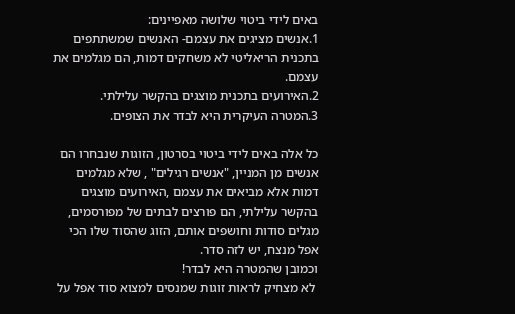באים לידי ביטוי שלושה מאפיינים:
1.אנשים מציגים את עצמם- האנשים שמשתתפים בתכנית הריאליטי לא משחקים דמות, הם מגלמים את עצמם.
2.האירועים בתכנית מוצגים בהקשר עלילתי.
3.המטרה העיקרית היא לבדר את הצופים.

כל אלה באים לידי ביטוי בסרטון, הזוגות שנבחרו הם אנשים מן המניין, "אנשים רגילים" , שלא מגלמים דמות אלא מביאים את עצמם ,האירועים מוצגים בהקשר עלילתי, הם פורצים לבתים של מפורסמים, מגלים סודות וחושפים אותם, הזוג שהסוד שלו הכי אפל מנצח, יש לזה סדר.
וכמובן שהמטרה היא לבדר!
 לא מצחיק לראות זוגות שמנסים למצוא סוד אפל על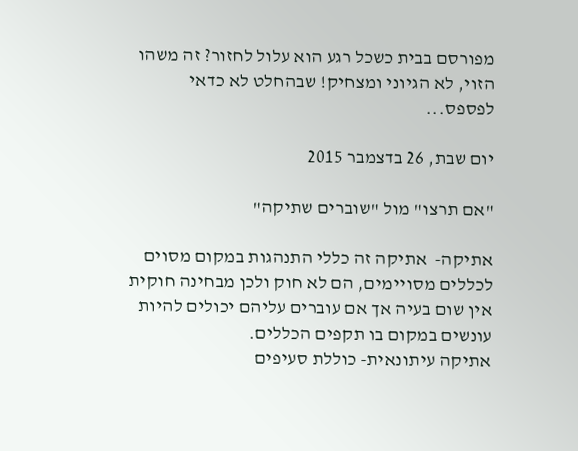מפורסם בבית כשכל רגע הוא עלול לחזור? זה משהו הזוי, לא הגיוני ומצחיק! שבהחלט לא כדאי לפספס...

יום שבת, 26 בדצמבר 2015

"אם תרצו" מול "שוברים שתיקה"

אתיקה-  אתיקה זה כללי התנהגות במקום מסוים לכללים מסויימים, הם לא חוק ולכן מבחינה חוקית אין שום בעיה אך אם עוברים עליהם יכולים להיות עונשים במקום בו תקפים הכללים.
אתיקה עיתונאית- כוללת סעיפים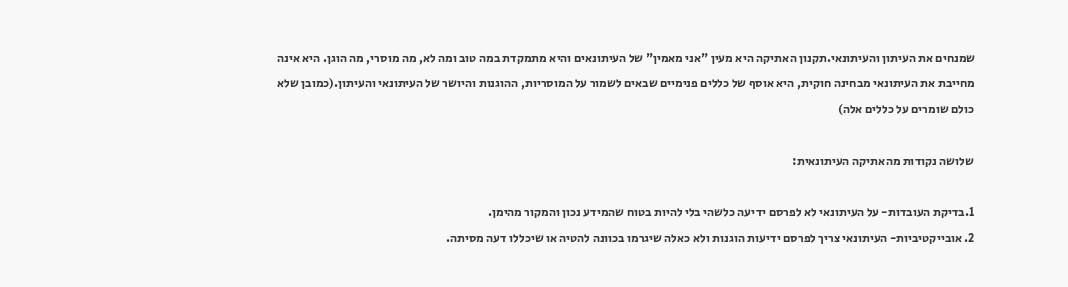שמנחים את העיתון והעיתונאי.תקנון האתיקה היא מעין "אני מאמין" של העיתונאים והיא מתמקדת במה טוב ומה לא, מה מוסרי, מה הוגן. היא אינה מחייבת את העיתונאי מבחינה חוקית, היא אוסף של כללים פנימיים שבאים לשמור על המוסריות, ההוגנות והיושר של העיתונאי והעיתון.(כמובן שלא כולם שומרים על כללים אלה)

שלושה נקודות מהאתיקה העיתונאית:

1.בדיקת העובדות- על העיתונאי לא לפרסם ידיעה כלשהי בלי להיות בטוח שהמידע נכון והמקור מהימן.
2. אובייקטיביות- העיתונאי צריך לפרסם ידיעות הוגנות ולא כאלה שיגרמו בכוונה להטיה או שיכללו דעה מסיתה.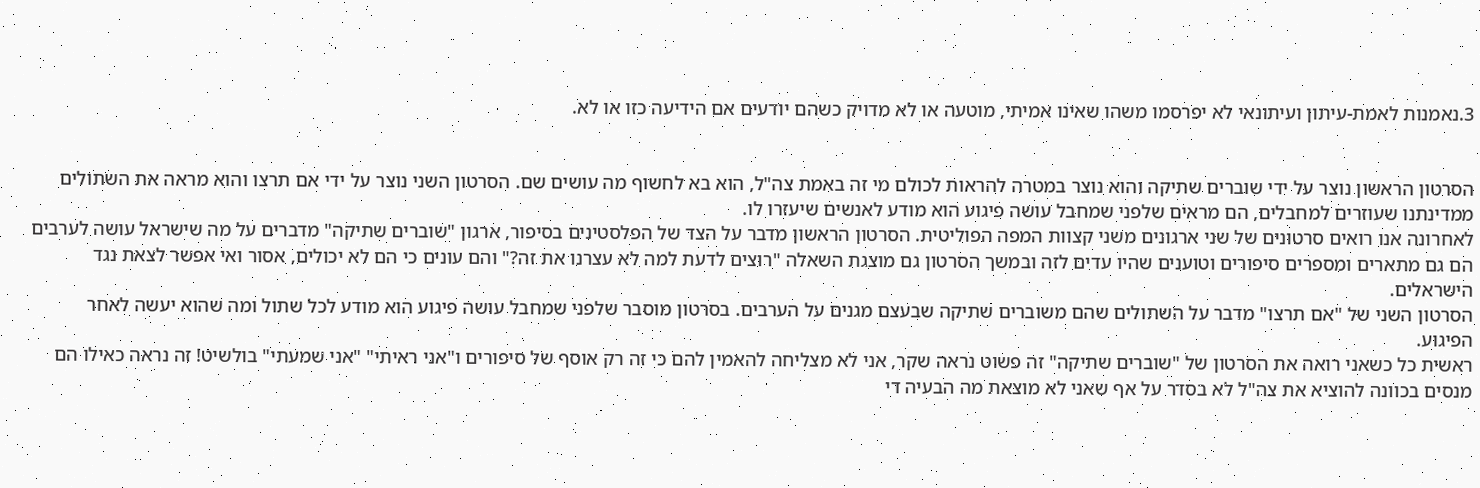3.נאמנות לאמת-עיתון ועיתונאי לא יפרסמו משהו שאינו אמיתי, מוטעה או לא מדויק כשהם יודעים אם הידיעה כזו או לא.


הסרטון הראשון נוצר על ידי שוברים שתיקה והוא נוצר במטרה להראות לכולם מי זה באמת צה"ל, הוא בא לחשוף מה עושים שם. הסרטון השני נוצר על ידי אם תרצו והוא מראה את השתולים ממדינתנו שעוזרים למחבלים, הם מראים שלפני שמחבל עושה פיגוע הוא מודע לאנשים שיעזרו לו.
לאחרונה אנו רואים סרטונים של שני ארגונים משני קצוות המפה הפוליטית. הסרטון הראשון מדבר על הצד של הפלסטינים בסיפור, ארגון "שוברים שתיקה" מדברים על מה שישראל עושה לערבים הם גם מתארים ומספרים סיפורים וטוענים שהיו עדים לזה ובמשך הסרטון גם מוצגת השאלה "רוצים לדעת למה לא עצרנו את זה?" והם עונים כי הם לא יכולים, אסור ואי אפשר לצאת נגד הישראלים.
הסרטון השני של "אם תרצו" מדבר על השתולים שהם משוברים שתיקה שבעצם מגנים על הערבים. בסרטון מוסבר שלפני שמחבל עושה פיגוע הוא מודע לכל שתול ומה שהוא יעשה לאחר הפיגוע.
ראשית כל כשאני רואה את הסרטון של "שוברים שתיקה" זה פשוט נראה שקר, אני לא מצליחה להאמין להם כי זה רק אוסף של סיפורים ו"אני ראיתי" "אני שמעתי" בולשיט! זה נראה כאילו הם מנסים בכוונה להוציא את צה"ל לא בסדר על אף שאני לא מוצאת מה הבעיה די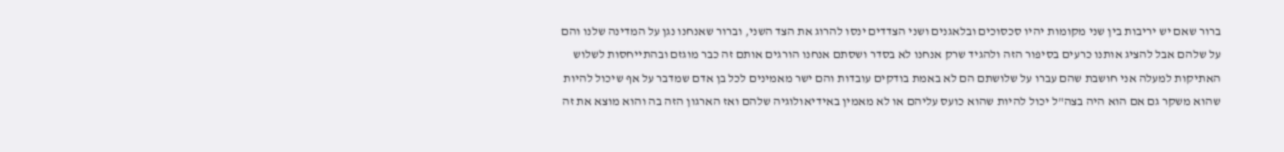ברור שאם יש יריבות בין שני מקומות יהיו סכסוכים ובלאגנים ושני הצדדים ינסו להרוג את הצד השני, וברור שאנחנו נגן על המדינה שלנו והם על שלהם אבל להציג אותנו כרעים בסיפור הזה ולהגיד שרק אנחנו לא בסדר ושסתם אנחנו הורגים אותם זה כבר מוגזם ובהתייחסות לשלוש האתיקות למעלה אני חושבת שהם עברו על שלושתם הם לא באמת בודקים עובדות והם ישר מאמינים לכל בן אדם שמדבר על אף שיכול להיות שהוא משקר גם אם הוא היה בצה"ל יכול להיות שהוא כועס עליהם או לא מאמין באידיאולוגיה שלהם ואז הארגון הזה בה והוא מוצא את זה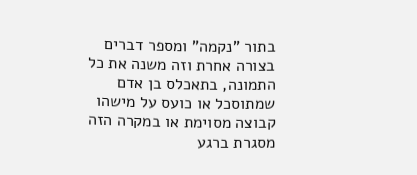בתור "נקמה" ומספר דברים בצורה אחרת וזה משנה את כל התמונה, בתאכלס בן אדם שמתוסכל או כועס על מישהו קבוצה מסוימת או במקרה הזה מסגרת ברגע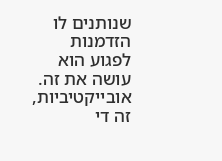שנותנים לו הזדמנות לפגוע הוא עושה את זה. אובייקטיביות, זה די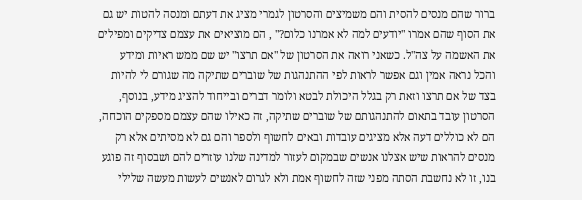ברור שהם מנסים להסית והם משמיצים והסרטון לגמרי מציג את דעתם ומנסה להטות יש גם את הסוף שהם אמרו "יודעים למה לא אמרנו כלום?" , הם מוציאים את עצמם צדיקים ומפילים את האשמה על צה"ל. כשאני רואה את הסרטון של "אם תרצו" יש שם ממש ראיות ומידע והכל נראה אמין וגם אפשר לראות לפי ההתנהגות של שוברים שתיקה מה שגורם לי להיות בצד של אם תרצו וזאת רק בגלל היכולת לבטא ולומר דברים ובייחוד להציג מידע, בנוסף, הסרטון עובד בתאום להתנהגותם של שוברים שתיקה, זה כאילו שהם עצמם מספקים הוכחה, הם לא כוללים דעה אלא מציגים עובדות ובאים לחשוף ולספר והם גם לא מסיתים אלא רק מנסים להראות שיש אצלנו אנשים שבמקום לעזור למדינה שלנו עוזרים להם ושבסוף זה פוגע בנו, זו לא נחשבת הסתה מפני שזה לחשוף אמת ולא לגרום לאנשים לעשות מעשה שלילי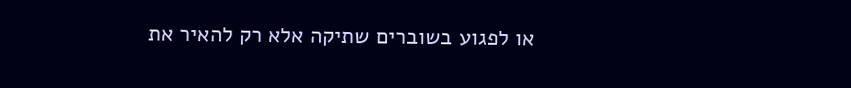או לפגוע בשוברים שתיקה אלא רק להאיר את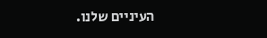העיניים שלנו.